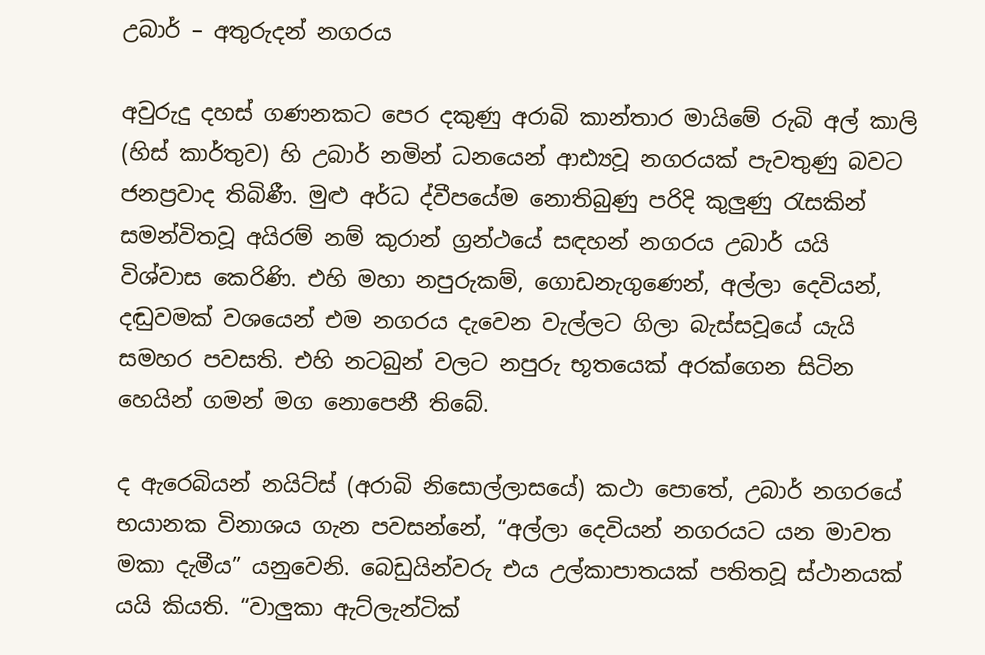උබාර් – අතුරුදන් නගරය

අවුරුදු දහස් ගණනකට පෙර දකුණු අරාබි කාන්තාර මායිමේ රුබි අල් කාලි (හිස් කාර්තුව) හි උබාර් නමින් ධනයෙන් ආඪ්‍යවූ නගරයක් පැවතුණු බවට ජනප්‍රවාද තිබිණී. මුළු අර්ධ ද්වීපයේම නොතිබුණු පරිදි කුලුණු රැසකින් සමන්විතවූ අයිරම් නම් කුරාන් ග්‍රන්ථයේ සඳහන් නගරය උබාර් යයි විශ්වාස කෙරිණි. එහි මහා නපුරුකම්, ගොඩනැගුණෙන්, අල්ලා දෙවියන්, දඬුවමක් වශයෙන් එම නගරය දැවෙන වැල්ලට ගිලා බැස්සවූයේ යැයි සමහර පවසති. එහි නටබුන් වලට නපුරු භූතයෙක් අරක්ගෙන සිටින හෙයින් ගමන් මග නොපෙනී තිබේ.

ද ඇරෙබියන් නයිට්ස් (අරාබි නිසොල්ලාසයේ) කථා පොතේ, උබාර් නගරයේ භයානක විනාශය ගැන පවසන්නේ, “අල්ලා දෙවියන් නගරයට යන මාවත මකා දැමීය” යනුවෙනි. බෙඩුයින්වරු එය උල්කාපාතයක් පතිතවූ ස්ථානයක් යයි කියති. “වාලුකා ඇට්ලැන්ටික්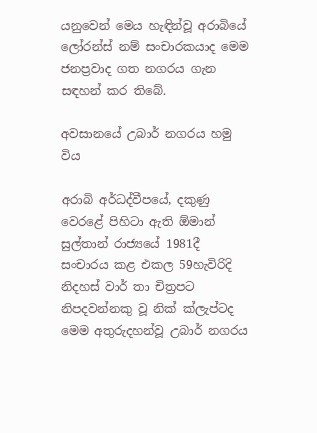යනුවෙන් මෙය හැඳින්වූ අරාබියේ ලෝරන්ස් නම් සංචාරකයාද මෙම ජනප්‍රවාද ගත නගරය ගැන සඳහන් කර තිබේ.

අවසානයේ උබාර් නගරය හමු විය

අරාබි අර්ධද්වීපයේ, දකුණු වෙරළේ පිහිටා ඇති ඕමාන් සුල්තාන් රාජ්‍යයේ 1981දී සංචාරය කළ එකල 59හැවිරිදි නිදහස් වාර් තා චිත්‍රපට නිපදවන්නකු වූ නික් ක්ලැප්ටද මෙම අතුරුදහන්වූ උබාර් නගරය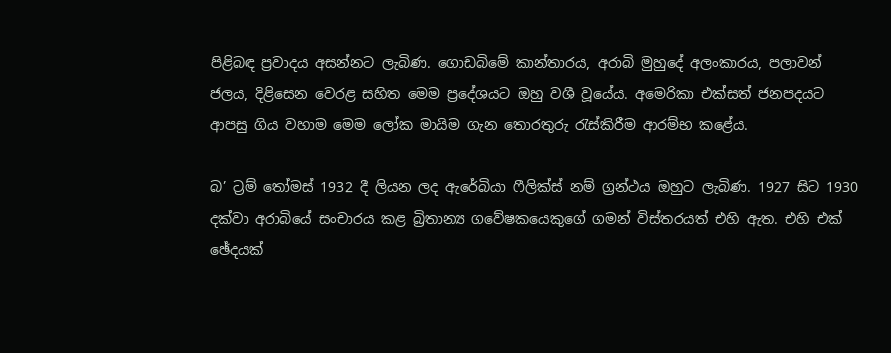පිළිබඳ ප්‍රවාදය අසන්නට ලැබිණ. ගොඩබිමේ කාන්තාරය, අරාබි මුහුදේ අලංකාරය, පලාවන් ජලය, දිළිසෙන වෙරළ සහිත මෙම ප්‍රදේශයට ඔහු වශී වූයේය. අමෙරිකා එක්සත් ජනපදයට ආපසු ගිය වහාම මෙම ලෝක මායිම ගැන තොරතුරු රැස්කිරීම ආරම්භ කළේය.

බ’ ට්‍රම් තෝමස් 1932 දී ලියන ලද ඇරේබියා ෆීලික්ස් නම් ග්‍රන්ථය ඔහුට ලැබිණ. 1927 සිට 1930 දක්වා අරාබියේ සංචාරය කළ බ්‍රිතාන්‍ය ගවේෂකයෙකුගේ ගමන් විස්තරයත් එහි ඇත. එහි එක් ඡේදයක්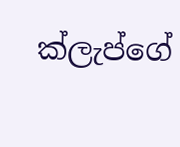ක්ලැප්ගේ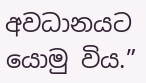අවධානයට යොමු විය.”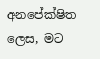අනපේක්ෂිත ලෙස, මට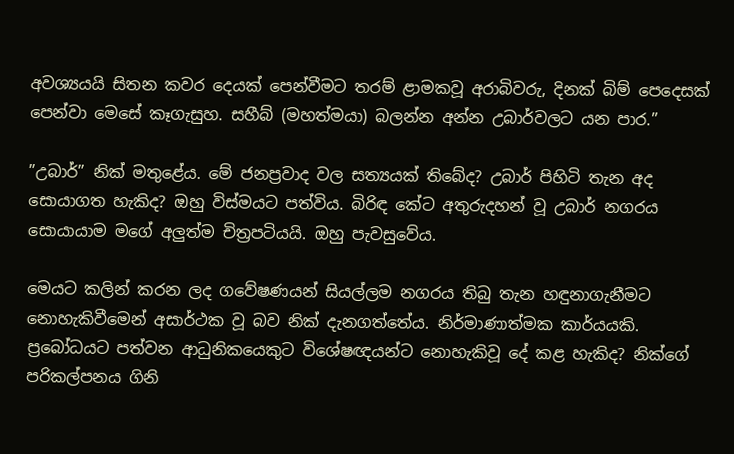අවශ්‍යයයි සිතන කවර දෙයක් පෙන්වීමට තරම් ළාමකවූ අරාබිවරු, දිනක් බිම් පෙදෙසක් පෙන්වා මෙසේ කෑගැසුහ. සහීබ් (මහත්මයා) බලන්න අන්න උබාර්වලට යන පාර.”

”උබාර්” නික් මතුළේය. මේ ජනප්‍රවාද වල සත්‍යයක් තිබේද? උබාර් පිහිටි තැන අද සොයාගත හැකිද? ඔහු විස්මයට පත්විය. බිරිඳ කේට අතුරුදහන් වූ උබාර් නගරය සොයායාම මගේ අලුත්ම චිත්‍රපටියයි. ඔහු පැවසුවේය.

මෙයට කලින් කරන ලද ගවේෂණයන් සියල්ලම නගරය තිබු තැන හඳුනාගැනීමට නොහැකිවීමෙන් අසාර්ථක වූ බව නික් දැනගත්තේය. නිර්මාණාත්මක කාර්යයකි. ප්‍රබෝධයට පත්වන ආධුනිකයෙකුට විශේෂඥයන්ට නොහැකිවූ දේ කළ හැකිද? නික්ගේ පරිකල්පනය ගිනි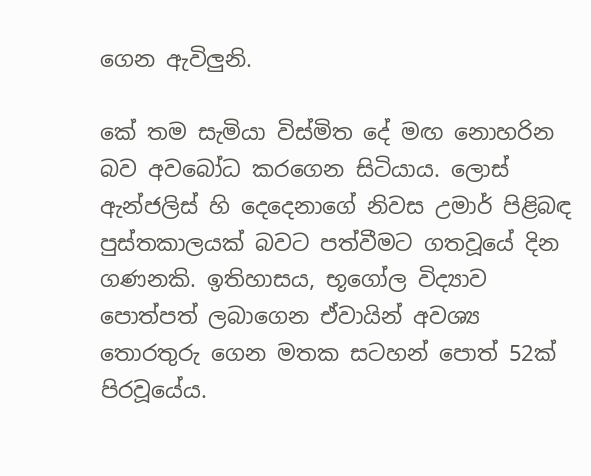ගෙන ඇවිලුනි.

කේ තම සැමියා විස්මිත දේ මඟ නොහරින බව අවබෝධ කරගෙන සිටියාය. ලොස් ඇන්ජලිස් හි දෙදෙනාගේ නිවස උමාර් පිළිබඳ පුස්තකාලයක් බවට පත්වීමට ගතවූයේ දින ගණනකි. ඉතිහාසය, භූගෝල විද්‍යාව පොත්පත් ලබාගෙන ඒවායින් අවශ්‍ය තොරතුරු ගෙන මතක සටහන් පොත් 52ක් පිරවූයේය.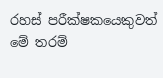රහස් පරීක්ෂකයෙකුවත් මේ තරම්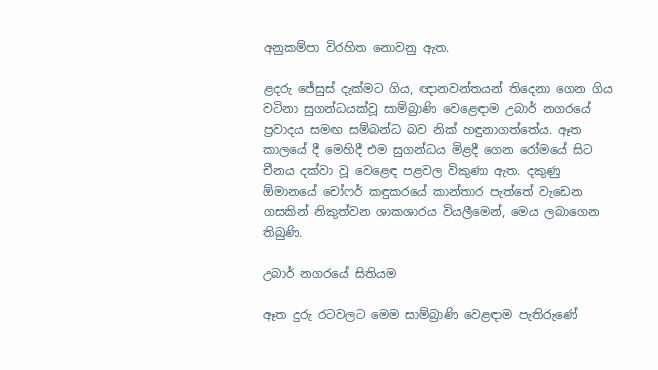අනුකම්පා විරහිත නොවනු ඇත.

ළදරු ජේසුස් දැක්මට ගිය, ඥානවන්තයන් තිදෙනා ගෙන ගිය වටිනා සුගන්ධයක්වූ සාම්බ්‍රාණි වෙළෙඳාම උබාර් නගරයේ ප්‍රවාදය සමඟ සම්බන්ධ බව නික් හඳුනාගත්තේය. ඈත කාලයේ දී මෙහිදී එම සුගන්ධය මිළදී ගෙන රෝමයේ සිට චීනය දක්වා වූ වෙළෙඳ පළවල විකුණා ඇත. දකුණු ඕමානයේ චෝෆර් කඳුකරයේ කාන්තාර පැත්තේ වැඩෙන ගසකින් නිකුත්වන ශාකශාරය වියලීමෙන්, මෙය ලබාගෙන තිබුණි.

උබාර් නගරයේ සිතියම

ඈත දුරු රටවලට මෙම සාම්බ්‍රාණි වෙළඳාම පැතිරුණේ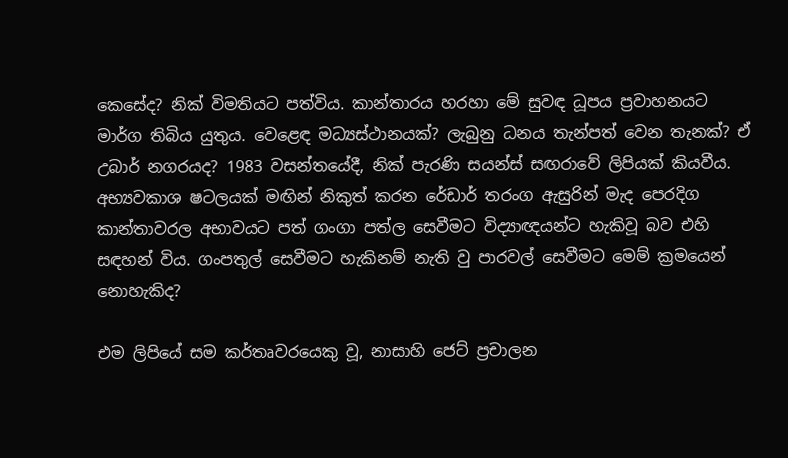කෙසේද? නික් විමතියට පත්විය. කාන්තාරය හරහා මේ සුවඳ ධූපය ප්‍රවාහනයට මාර්ග තිබිය යුතුය. වෙළෙඳ මධ්‍යස්ථානයක්? ලැබුනු ධනය තැන්පත් වෙන තැනක්? ඒ උබාර් නගරයද? 1983 වසන්තයේදී, නික් පැරණි සයන්ස් සඟරාවේ ලිපියක් කියවීය. අභ්‍යවකාශ ෂටලයක් මඟින් නිකුත් කරන රේඩාර් තරංග ඇසුරින් මැද පෙරදිග කාන්තාවරල අභාවයට පත් ගංගා පත්ල සෙවීමට විද්‍යාඥයන්ට හැකිවූ බව එහි සඳහන් විය. ගංපතුල් සෙවීමට හැකිනම් නැති වු පාරවල් සෙවීමට මෙම් ක්‍රමයෙන් නොහැකිද?

එම ලිපියේ සම කර්තෘවරයෙකු වූ, නාසාහි ජෙට් ප්‍රචාලන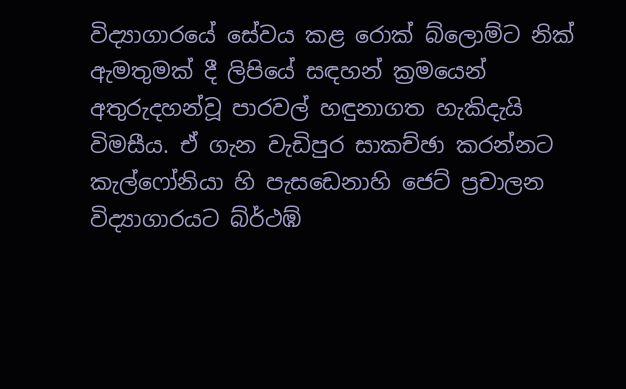විද්‍යාගාරයේ සේවය කළ රොක් බ්ලොම්ට නික් ඇමතුමක් දී ලිපියේ සඳහන් ක්‍රමයෙන් අතුරුදහන්වූ පාරවල් හඳුනාගත හැකිදැයි විමසීය. ඒ ගැන වැඩිපුර සාකච්ඡා කරන්නට කැල්ෆෝනියා හි පැසඩෙනාහි ජෙට් ප්‍රචාලන විද්‍යාගාරයට බ්ර්‍ථඹ්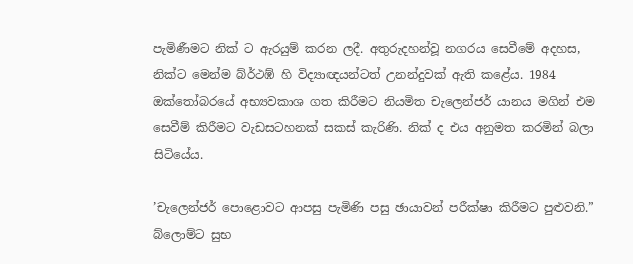පැමිණීමට නික් ට ඇරයුම් කරන ලදී. අතුරුදහන්වූ නගරය සෙවීමේ අදහස, නික්ට මෙන්ම බ්ර්‍ථඹ් හි විද්‍යාඥයන්ටත් උනන්දුවක් ඇති කළේය. 1984 ඔක්තෝබරයේ අභ්‍යවකාශ ගත කිරීමට නියමිත චැලෙන්ජර් යානය මගින් එම සෙවීම් කිරීමට වැඩසටහනක් සකස් කැරිණි. නික් ද එය අනුමත කරමින් බලා සිටියේය.

’චැලෙන්ජර් පොළොවට ආපසු පැමිණි පසු ඡායාවන් පරීක්ෂා කිරීමට පුළුවනි.” බ්ලොම්ට සුභ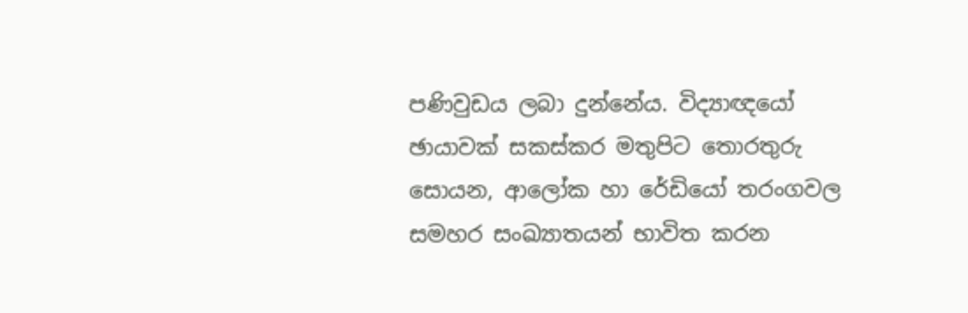පණිවුඩය ලබා දුන්නේය. විද්‍යාඥයෝ ඡායාවක් සකස්කර මතුපිට තොරතුරු සොයන, ආලෝක හා රේඩියෝ තරංගවල සමහර සංඛ්‍යාතයන් භාවිත කරන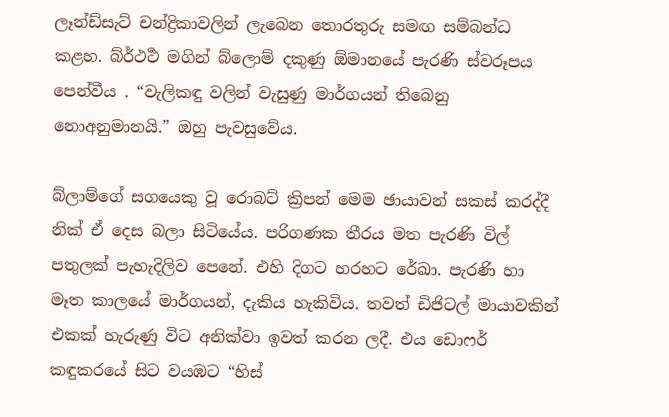ලෑන්ඩ්සැට් චන්ද්‍රිකාවලින් ලැබෙන තොරතුරු සමඟ සම්බන්ධ කළහ. බ්ර්‍ථර්‍ථ මගින් බ්ලොම් දකුණු ඕමානයේ පැරණි ස්වරූපය පෙන්වීය . “වැලිකඳු වලින් වැසුණු මාර්ගයන් තිබෙනු නොඅනුමානයි.” ඔහු පැවසුවේය.

බ්ලාම්ගේ සගයෙකු වූ රොබට් ක්‍රිපන් මෙම ඡායාවන් සකස් කරද්දී නික් ඒ දෙස බලා සිටියේය. පරිගණක තීරය මත පැරණි විල් පතුලක් පැහැදිලිව පෙනේ. එහි දිගට හරහට රේඛා. පැරණි හා මෑත කාලයේ මාර්ගයන්, දැකිය හැකිවිය. තවත් ඩිජිටල් මායාවකින් එකක් හැරුණු විට අනික්වා ඉවත් කරන ලදී. එය ඩොෆර් කඳුකරයේ සිට වයඹට “හිස්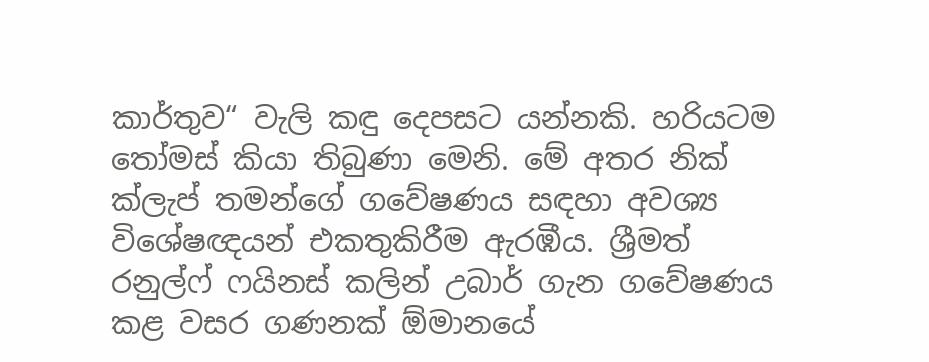කාර්තුව“ වැලි කඳු දෙපසට යන්නකි. හරියටම තෝමස් කියා තිබුණා මෙනි. මේ අතර නික් ක්ලැප් තමන්ගේ ගවේෂණය සඳහා අවශ්‍ය විශේෂඥයන් එකතුකිරීම ඇරඹීය. ශ්‍රීමත් රනුල්ෆ් ෆයිනස් කලින් උබාර් ගැන ගවේෂණය කළ වසර ගණනක් ඕමානයේ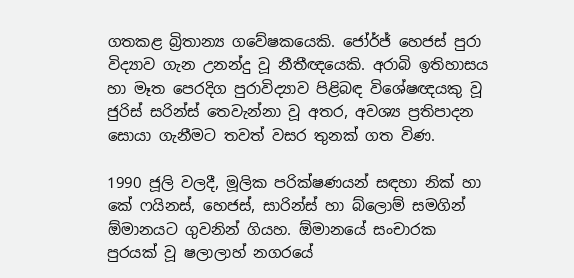ගතකළ බ්‍රිතාන්‍ය ගවේෂකයෙකි. ජෝර්ජ් හෙජස් පුරා විද්‍යාව ගැන උනන්දු වූ නීතීඥයෙකි. අරාබි ඉතිහාසය හා මෑත පෙරදිග පුරාවිද්‍යාව පිළිබඳ විශේෂඥයකු වූ ජුරිස් සරින්ස් තෙවැන්නා වූ අතර, අවශ්‍ය ප්‍රතිපාදන සොයා ගැනීමට තවත් වසර තුනක් ගත විණ.

1990 ජූලි වලදී, මූලික පරික්ෂණයන් සඳහා නික් හා කේ ෆයිනස්, හෙජස්, සාරින්ස් හා බ්ලොම් සමගින් ඕමානයට ගුවනින් ගියහ. ඕමානයේ සංචාරක පුරයක් වූ ෂලාලාහ් නගරයේ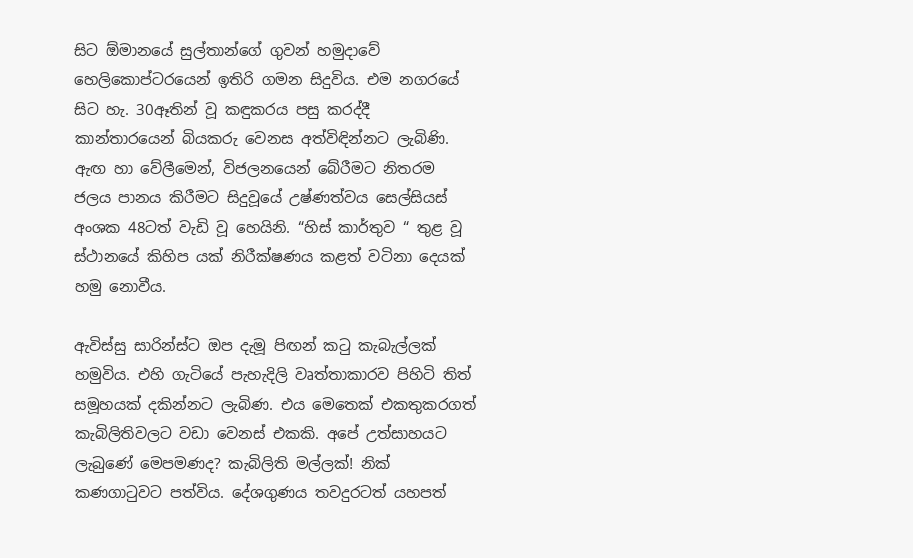සිට ඕමානයේ සුල්තාන්ගේ ගුවන් හමුදාවේ හෙලිකොප්ටරයෙන් ඉතිරි ගමන සිදුවිය. එම නගරයේ සිට හැ. 30ඈතින් වූ කඳුකරය පසු කරද්දී කාන්තාරයෙන් බියකරු වෙනස අත්විඳින්නට ලැබිණි. ඇඟ හා වේලීමෙන්, විජලනයෙන් බේරීමට නිතරම ජලය පානය කිරීමට සිදුවූයේ උෂ්ණත්වය සෙල්සියස් අංශක 48ටත් වැඩි වූ හෙයිනි. “හිස් කාර්තුව “ තුළ වූ ස්ථානයේ කිහිප යක් නිරීක්ෂණය කළත් වටිනා දෙයක් හමු නොවීය.

ඇවිස්සු සාරින්ස්ට ඔප දැමූ පිඟන් කටු කැබැල්ලක් හමුවිය. එහි ගැටියේ පැහැදිලි වෘත්තාකාරව පිහිටි තිත් සමූහයක් දකින්නට ලැබිණ. එය මෙතෙක් එකතුකරගත් කැබිලිතිවලට වඩා වෙනස් එකකි. අපේ උත්සාහයට ලැබුණේ මෙපමණද? කැබිලිති මල්ලක්! නික් කණගාටුවට පත්විය. දේශගුණය තවදුරටත් යහපත්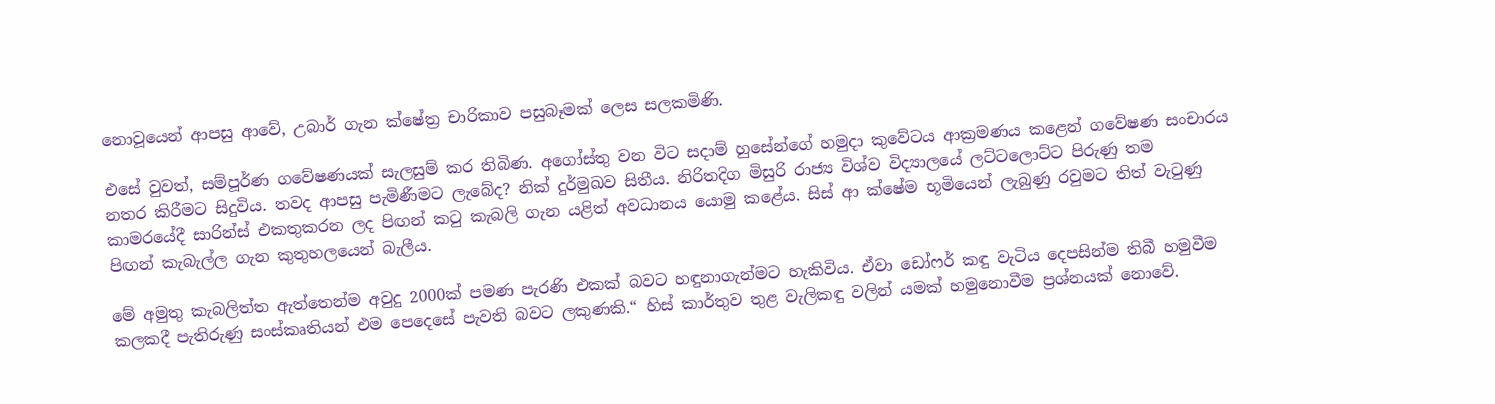නොවූයෙන් ආපසු ආවේ, උබාර් ගැන ක්ෂේත්‍ර චාරිකාව පසුබෑමක් ලෙස සලකමිණි.

එසේ වුවත්, සම්පූර්ණ ගවේෂණයක් සැලසුම් කර තිබිණ. අගෝස්තු වන විට සදාම් හුසේන්ගේ හමුදා කුවේටය ආක්‍රමණය කළෙන් ගවේෂණ සංචාරය නතර කිරීමට සිදුවිය. තවද ආපසු පැමිණීමට ලැබේද? නික් දුර්මුඛව සිතීය. නිරිතදිග මිසුරි රාජ්‍ය විශ්ව විද්‍යාලයේ ලට්ටලොට්ට පිරුණු තම කාමරයේදී සාරින්ස් එකතුකරන ලද පිඟන් කටු කැබලි ගැන යළිත් අවධානය යොමු කළේය. සිස් ආ ක්ෂේම භූමියෙන් ලැබුණු රවුමට තිත් වැටුණු පිඟන් කැබැල්ල ගැන කුතුහලයෙන් බැලීය.

මේ අමුතු කැබලිත්ත ඇත්තෙන්ම අවුදු 2000ක් පමණ පැරණි එකක් බවට හඳුනාගැන්මට හැකිවිය. ඒවා ඩෝෆර් කඳු වැටිය දෙපසින්ම තිබී හමුවීම කලකදී පැතිරුණු සංස්කෘතියන් එම පෙදෙසේ පැවති බවට ලකුණකි.“ හිස් කාර්තුව තුළ වැලිකඳු වලින් යමක් හමුනොවීම ප්‍රශ්නයක් නොවේ.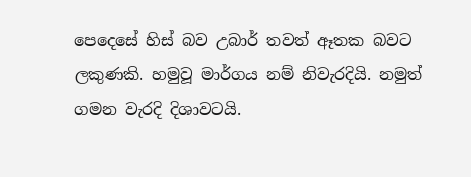පෙදෙසේ හිස් බව උබාර් තවත් ඈතක බවට ලකුණකි. හමුවූ මාර්ගය නම් නිවැරදියි. නමුත් ගමන වැරදි දිශාවටයි.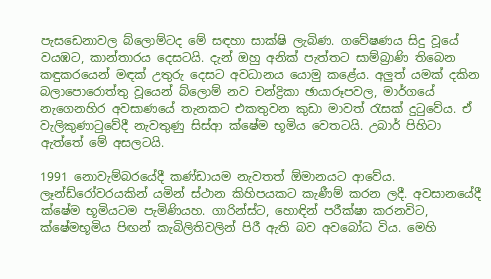පැසඩෙනාවල බ්ලොම්ටද මේ සඳහා සාක්ෂි ලැබිණ. ගවේෂණය සිදු වූයේ වයඹට, කාන්තාරය දෙසටයි. දැන් ඔහු අනික් පැත්තට සාම්බ්‍රාණි තිබෙන කඳුකරයෙන් මඳක් උතුරු දෙසට අවධානය යොමු කළේය. අලුත් යමක් දකින බලාපොරොත්තු වූයෙන් බ්ලොම් නව චන්ද්‍රිකා ඡායාරූපවල, මාර්ගයේ නැගෙනහිර අවසාණයේ තැනකට එකතුවන කුඩා මාවත් රැසක් දුටුවේය. ඒ වැලිකුණාටුවේදී නැවතුණු සිස්ආ ක්ෂේම භූමිය වෙතටයි. උබාර් පිහිටා ඇත්තේ මේ අසලටයි.

1991 නොවැම්බරයේදී කණ්ඩායම නැවතත් ඕමානයට ආවේය. ලෑන්ඩ්රෝවරයකින් යමින් ස්ථාන කිහිපයකට කැණීම් කරන ලදී. අවසානයේදී ක්ෂේම භූමියටම පැමිණියහ. ගාරින්ස්ට, හොඳින් පරීක්ෂා කරනවිට, ක්ෂේමභූමිය පිඟන් කැබිලිතිවලින් පිරී ඇති බව අවබෝධ විය. මෙහි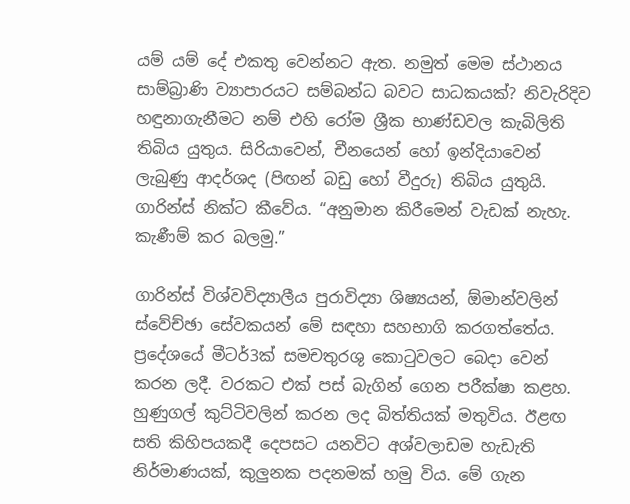යම් යම් දේ එකතු වෙන්නට ඇත. නමුත් මෙම ස්ථානය සාම්බ්‍රාණි ව්‍යාපාරයට සම්බන්ධ බවට සාධකයක්? නිවැරිදිව හඳුනාගැනීමට නම් එහි රෝම ශ්‍රීක භාණ්ඩවල කැබිලිති තිබිය යුතුය. සිරියාවෙන්, චීනයෙන් හෝ ඉන්දියාවෙන් ලැබුණු ආදර්ශද (පිඟන් බඩු හෝ වීදුරු) තිබිය යුතුයි. ගාරින්ස් නික්ට කීවේය. “අනුමාන කිරීමෙන් වැඩක් නැහැ. කැණීම් කර බලමු.”

ගාරින්ස් විශ්වවිද්‍යාලීය පුරාවිද්‍යා ශිෂ්‍යයන්, ඕමාන්වලින් ස්වේච්ඡා සේවකයන් මේ සඳහා සහභාගි කරගත්තේය. ප්‍රදේශයේ මීටර්3ක් සමචතුරශු කොටුවලට බෙදා වෙන් කරන ලදී. වරකට එක් පස් බැගින් ගෙන පරීක්ෂා කළහ. හුණුගල් කුට්ටිවලින් කරන ලද බිත්තියක් මතුවිය. ඊළඟ සති කිහිපයකදී දෙපසට යනවිට අශ්වලාඩම හැඩැති නිර්මාණයක්, කුලුනක පදනමක් හමු විය. මේ ගැන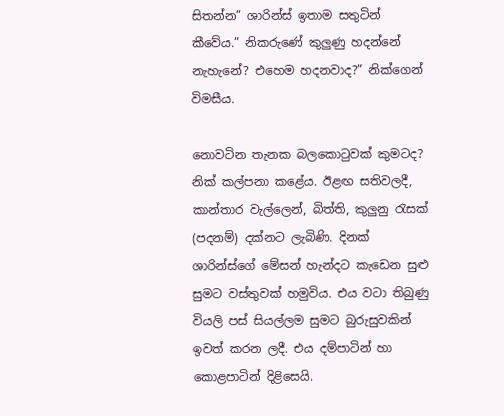සිතන්න” ශාරින්ස් ඉතාම සතුටින් කීවේය.” නිකරුණේ කුලුණු හදන්නේ නැහැනේ? එහෙම හදනවාද?” නික්ගෙන් විමසීය.

නොවටින තැනක බලකොටුවක් කුමටද? නික් කල්පනා කළේය. ඊළඟ සතිවලදී, කාන්තාර වැල්ලෙන්, බිත්ති, කුලුනු රැසක් (පදනම්) දක්නට ලැබිණි. දිනක් ශාරින්ස්ගේ මේසන් හැන්දට කැඩෙන සුළු සුමට වස්තුවක් හමුවිය. එය වටා තිබුණු වියලි පස් සියල්ලම සුමට බුරුසුවකින් ඉවත් කරන ලදී. එය දම්පාටින් හා කොළපාටින් දිළිසෙයි.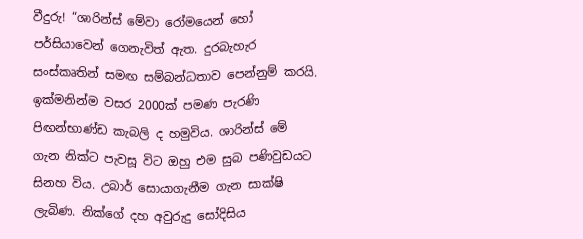වීදුරු! “ශාරින්ස් මේවා රෝමයෙන් හෝ පර්සියාවෙන් ගෙනැවිත් ඇත. දුරබැහැර සංස්කෘතින් සමඟ සම්බන්ධතාව පෙන්නුම් කරයි. ඉක්මනින්ම වසර 2000ක් පමණ පැරණි පිඟන්භාණ්ඩ කැබලි ද හමුවිය. ශාරින්ස් මේ ගැන නික්ට පැවසූ විට ඔහු එම සුබ පණිවුඩයට සිනහ විය. උබාර් සොයාගැනීම ගැන සාක්ෂි ලැබිණ. නික්ගේ දහ අවුරුදු සෝදිසිය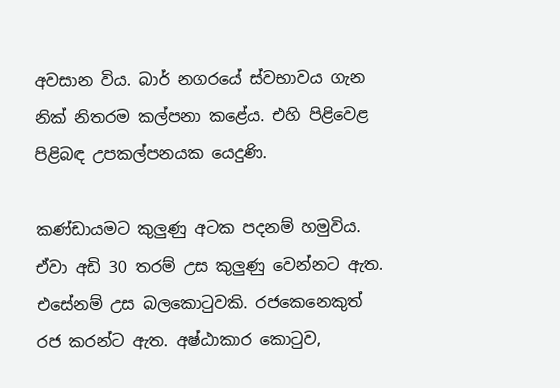අවසාන විය. බාර් නගරයේ ස්වභාවය ගැන නික් නිතරම කල්පනා කළේය. එහි පිළිවෙළ පිළිබඳ උපකල්පනයක යෙදුණි.

කණ්ඩායමට කුලුණු අටක පදනම් හමුවිය. ඒවා අඩි 30 තරම් උස කුලුණු වෙන්නට ඇත. එසේනම් උස බලකොටුවකි. රජකෙනෙකුත් රජ කරන්ට ඇත. අෂ්ඨාකාර කොටුව,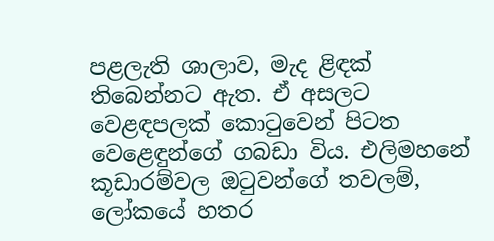පළලැති ශාලාව, මැද ළිඳක් තිබෙන්නට ඇත. ඒ අසලට වෙළඳපලක් කොටුවෙන් පිටත වෙළෙඳුන්ගේ ගබඩා විය. එලිමහනේ කූඩාරම්වල ඔටුවන්ගේ තවලම්, ලෝකයේ හතර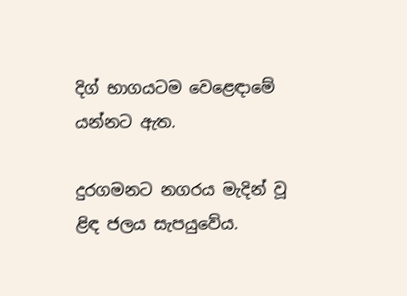දිග් භාගයටම වෙළෙඳාමේ යන්නට ඇත.

දුරගමනට නගරය මැදින් වූ ළිඳ ජලය සැපයුවේය.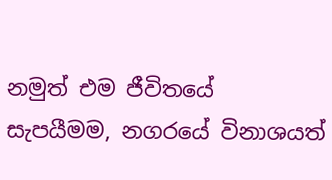නමුත් එම ජීවිතයේ සැපයීමම, නගරයේ විනාශයත්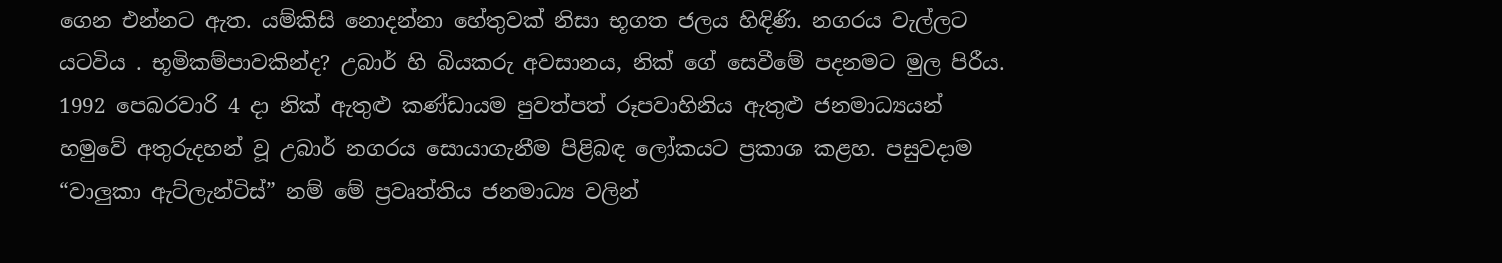ගෙන එන්නට ඇත. යම්කිසි නොදන්නා හේතුවක් නිසා භූගත ජලය හිඳිණි. නගරය වැල්ලට යටවිය . භූමිකම්පාවකින්ද? උබාර් හි බියකරු අවසානය, නික් ගේ සෙවීමේ පදනමට මුල පිරීය. 1992 පෙබරවාරි 4 දා නික් ඇතුළු කණ්ඩායම පුවත්පත් රූපවාහිනිය ඇතුළු ජනමාධ්‍යයන් හමුවේ අතුරුදහන් වූ උබාර් නගරය සොයාගැනීම පිළිබඳ ලෝකයට ප්‍රකාශ කළහ. පසුවදාම “වාලුකා ඇට්ලැන්ටිස්” නම් මේ ප්‍රවෘත්තිය ජනමාධ්‍ය වලින්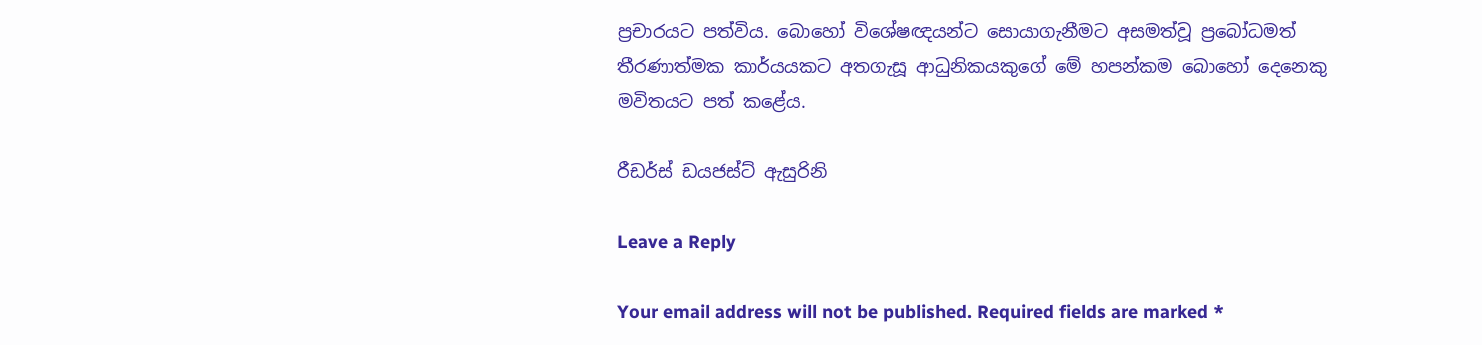ප්‍රචාරයට පත්විය. බොහෝ විශේෂඥයන්ට සොයාගැනීමට අසමත්වූ ප්‍රබෝධමත් තීරණාත්මක කාර්යයකට අතගැසූ ආධුනිකයකුගේ මේ හපන්කම බොහෝ දෙනෙකු මවිතයට පත් කළේය.

රීඩර්ස් ඩයජස්ට් ඇසුරිනි

Leave a Reply

Your email address will not be published. Required fields are marked *